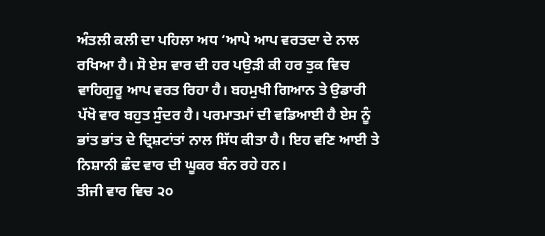ਅੰਤਲੀ ਕਲੀ ਦਾ ਪਹਿਲਾ ਅਧ ‘ਆਪੇ ਆਪ ਵਰਤਦਾ ਦੇ ਨਾਲ ਰਖਿਆ ਹੈ। ਸੋ ਏਸ ਵਾਰ ਦੀ ਹਰ ਪਉੜੀ ਕੀ ਹਰ ਤੁਕ ਵਿਚ ਵਾਹਿਗੁਰੂ ਆਪ ਵਰਤ ਰਿਹਾ ਹੈ। ਬਹਮੁਖੀ ਗਿਆਨ ਤੇ ਉਡਾਰੀ ਪੱਖੋ ਵਾਰ ਬਹੁਤ ਸੁੰਦਰ ਹੈ। ਪਰਮਾਤਮਾਂ ਦੀ ਵਡਿਆਈ ਹੈ ਏਸ ਨੂੰ ਭਾਂਤ ਭਾਂਤ ਦੇ ਦ੍ਰਿਸ਼ਟਾਂਤਾਂ ਨਾਲ ਸਿੱਧ ਕੀਤਾ ਹੈ। ਇਹ ਵਣਿ ਆਈ ਤੇ ਨਿਸ਼ਾਨੀ ਛੰਦ ਵਾਰ ਦੀ ਘੂਕਰ ਬੰਨ ਰਹੇ ਹਨ।
ਤੀਜੀ ਵਾਰ ਵਿਚ ੨੦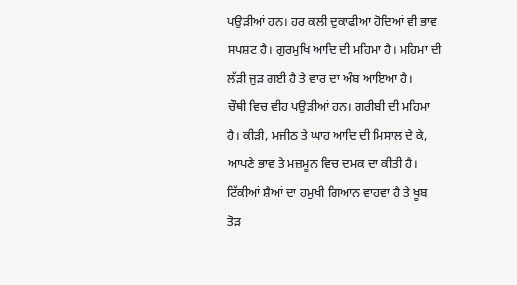ਪਉੜੀਆਂ ਹਨ। ਹਰ ਕਲੀ ਦੁਕਾਫੀਆ ਹੋਦਿਆਂ ਵੀ ਭਾਵ ਸਪਸ਼ਟ ਹੈ। ਗੁਰਮੁਖਿ ਆਦਿ ਦੀ ਮਹਿਮਾ ਹੈ। ਮਹਿਮਾ ਦੀ ਲੱੜੀ ਜੁੜ ਗਈ ਹੈ ਤੇ ਵਾਰ ਦਾ ਅੰਬ ਆਇਆ ਹੈ।
ਚੌਥੀ ਵਿਚ ਵੀਹ ਪਉੜੀਆਂ ਹਨ। ਗਰੀਬੀ ਦੀ ਮਹਿਮਾ ਹੈ। ਕੀੜੀ, ਮਜੀਠ ਤੇ ਘਾਹ ਆਦਿ ਦੀ ਮਿਸਾਲ ਦੇ ਕੇ, ਆਪਣੇ ਭਾਵ ਤੇ ਮਜ਼ਮੂਨ ਵਿਚ ਦਮਕ ਦਾ ਕੀਤੀ ਹੈ। ਟਿੱਕੀਆਂ ਸ਼ੈਆਂ ਦਾ ਹਮੁਖੀ ਗਿਆਨ ਵਾਹਵਾ ਹੈ ਤੇ ਖੂਬ ਤੋੜ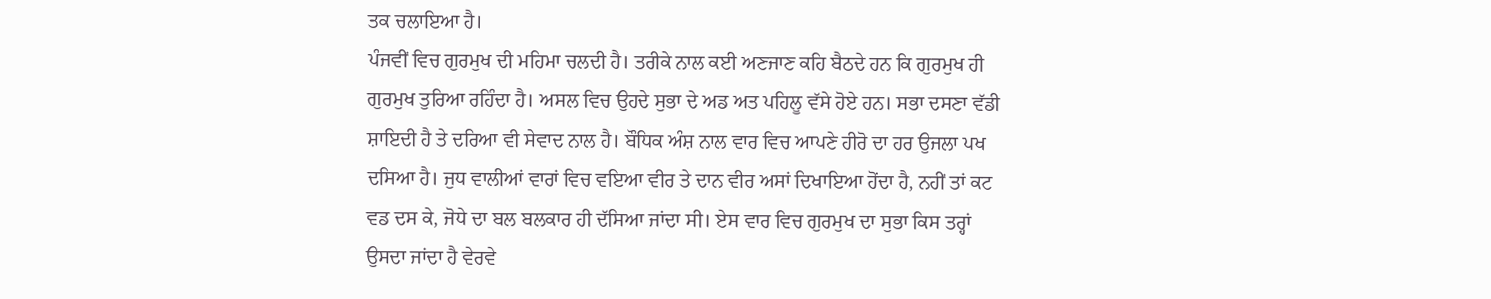ਤਕ ਚਲਾਇਆ ਹੈ।
ਪੰਜਵੀਂ ਵਿਚ ਗੁਰਮੁਖ ਦੀ ਮਹਿਮਾ ਚਲਦੀ ਹੈ। ਤਰੀਕੇ ਨਾਲ ਕਈ ਅਣਜਾਣ ਕਹਿ ਬੈਠਦੇ ਹਨ ਕਿ ਗੁਰਮੁਖ ਹੀ ਗੁਰਮੁਖ ਤੁਰਿਆ ਰਹਿੰਦਾ ਹੈ। ਅਸਲ ਵਿਚ ਉਹਦੇ ਸੁਭਾ ਦੇ ਅਡ ਅਤ ਪਹਿਲੂ ਵੱਸੇ ਹੋਏ ਹਨ। ਸਭਾ ਦਸਣਾ ਵੱਡੀ ਸ਼ਾਇਦੀ ਹੈ ਤੇ ਦਰਿਆ ਵੀ ਸੇਵਾਦ ਨਾਲ ਹੈ। ਬੌਧਿਕ ਅੰਸ਼ ਨਾਲ ਵਾਰ ਵਿਚ ਆਪਣੇ ਹੀਰੋ ਦਾ ਹਰ ਉਜਲਾ ਪਖ ਦਸਿਆ ਹੈ। ਜੁਧ ਵਾਲੀਆਂ ਵਾਰਾਂ ਵਿਚ ਵਇਆ ਵੀਰ ਤੇ ਦਾਨ ਵੀਰ ਅਸਾਂ ਦਿਖਾਇਆ ਹੋਂਦਾ ਹੈ, ਨਹੀਂ ਤਾਂ ਕਟ ਵਡ ਦਸ ਕੇ, ਜੋਧੇ ਦਾ ਬਲ ਬਲਕਾਰ ਹੀ ਦੱਸਿਆ ਜਾਂਦਾ ਸੀ। ਏਸ ਵਾਰ ਵਿਚ ਗੁਰਮੁਖ ਦਾ ਸੁਭਾ ਕਿਸ ਤਰ੍ਹਾਂ ਉਸਦਾ ਜਾਂਦਾ ਹੈ ਵੇਰਵੇ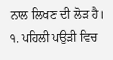ਨਾਲ ਲਿਖਣ ਦੀ ਲੋੜ ਹੈ।
੧. ਪਹਿਲੀ ਪਉੜੀ ਵਿਚ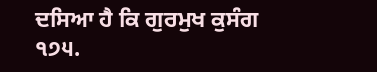ਦਸਿਆ ਹੈ ਕਿ ਗੁਰਮੁਖ ਕੁਸੰਗ
੧੭੫.